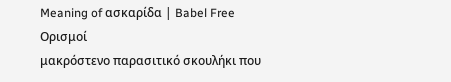Meaning of ασκαρίδα | Babel Free
Ορισμοί
μακρόστενο παρασιτικό σκουλήκι που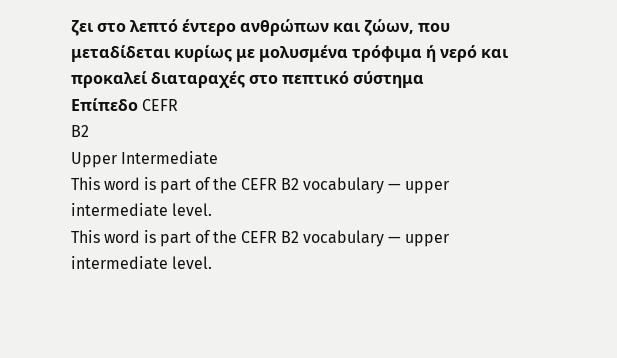ζει στο λεπτό έντερο ανθρώπων και ζώων, που μεταδίδεται κυρίως με μολυσμένα τρόφιμα ή νερό και προκαλεί διαταραχές στο πεπτικό σύστημα
Επίπεδο CEFR
B2
Upper Intermediate
This word is part of the CEFR B2 vocabulary — upper intermediate level.
This word is part of the CEFR B2 vocabulary — upper intermediate level.